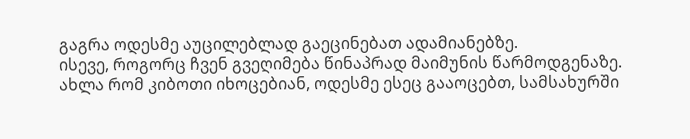გაგრა ოდესმე აუცილებლად გაეცინებათ ადამიანებზე.
ისევე, როგორც ჩვენ გვეღიმება წინაპრად მაიმუნის წარმოდგენაზე.
ახლა რომ კიბოთი იხოცებიან, ოდესმე ესეც გააოცებთ, სამსახურში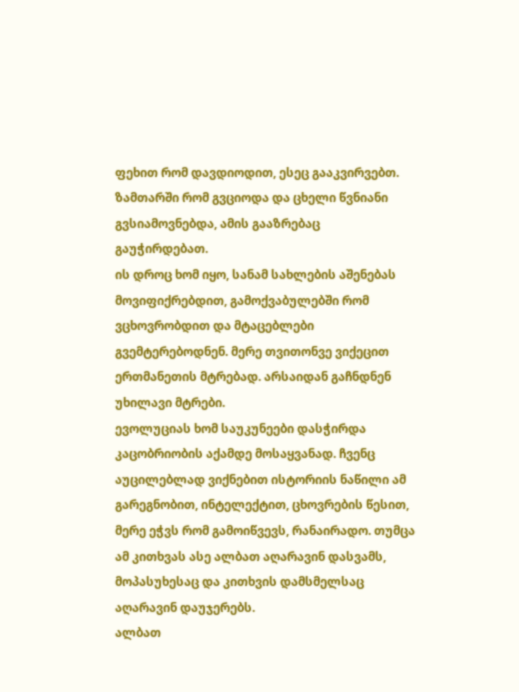ფეხით რომ დავდიოდით, ესეც გააკვირვებთ.
ზამთარში რომ გვციოდა და ცხელი წვნიანი გვსიამოვნებდა, ამის გააზრებაც გაუჭირდებათ.
ის დროც ხომ იყო, სანამ სახლების აშენებას მოვიფიქრებდით, გამოქვაბულებში რომ ვცხოვრობდით და მტაცებლები გვემტერებოდნენ. მერე თვითონვე ვიქეცით ერთმანეთის მტრებად. არსაიდან გაჩნდნენ უხილავი მტრები.
ევოლუციას ხომ საუკუნეები დასჭირდა კაცობრიობის აქამდე მოსაყვანად. ჩვენც აუცილებლად ვიქნებით ისტორიის ნაწილი ამ გარეგნობით, ინტელექტით, ცხოვრების წესით, მერე ეჭვს რომ გამოიწვევს, რანაირადო. თუმცა ამ კითხვას ასე ალბათ აღარავინ დასვამს, მოპასუხესაც და კითხვის დამსმელსაც აღარავინ დაუჯერებს.
ალბათ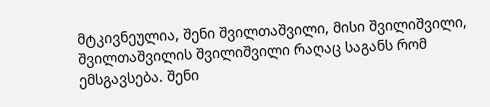მტკივნეულია, შენი შვილთაშვილი, მისი შვილიშვილი, შვილთაშვილის შვილიშვილი რაღაც საგანს რომ ემსგავსება. შენი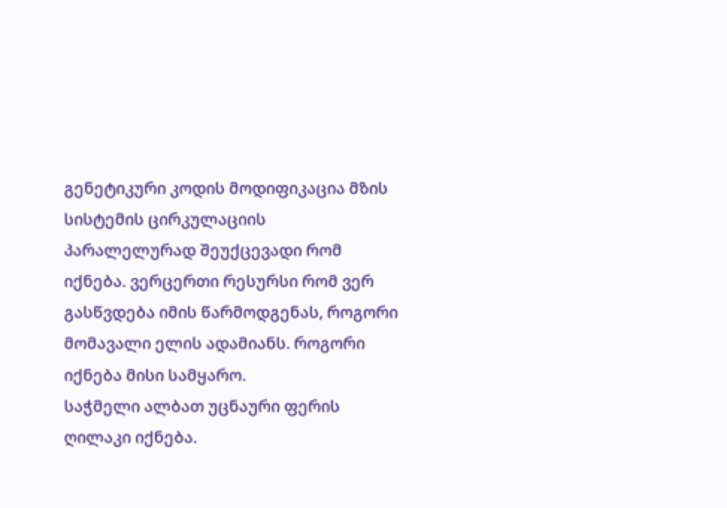გენეტიკური კოდის მოდიფიკაცია მზის სისტემის ცირკულაციის პარალელურად შეუქცევადი რომ იქნება. ვერცერთი რესურსი რომ ვერ გასწვდება იმის წარმოდგენას, როგორი მომავალი ელის ადამიანს. როგორი იქნება მისი სამყარო.
საჭმელი ალბათ უცნაური ფერის ღილაკი იქნება.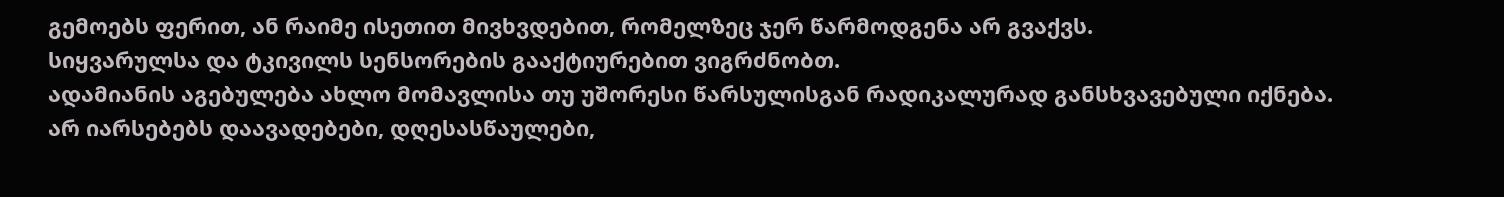გემოებს ფერით, ან რაიმე ისეთით მივხვდებით, რომელზეც ჯერ წარმოდგენა არ გვაქვს.
სიყვარულსა და ტკივილს სენსორების გააქტიურებით ვიგრძნობთ.
ადამიანის აგებულება ახლო მომავლისა თუ უშორესი წარსულისგან რადიკალურად განსხვავებული იქნება.
არ იარსებებს დაავადებები, დღესასწაულები,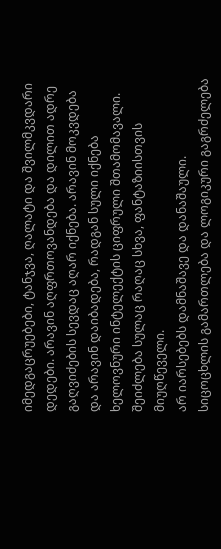იმედგაცრუებები, ტანჯვა, ღალატი და შვილმკვდარი დედები. არავინ აღფრთოვანდება და დილით ადრე გაღვიძების სევდაც აღარ იქნება. არავინ მოკვდება და არავინ დაიბადება, რადგან სული იქნება ხელოვნური ინტელექტის ციფრული შთამომავალი. შეიძლება სულაც რაღაც სხვა, ფანტაზიისთვის მიუღწეველი.
არ იარსებებს დამნაშავე და დანაშაული.
სიცოცხლის გამართლება და ლოგიკური გაგრძელება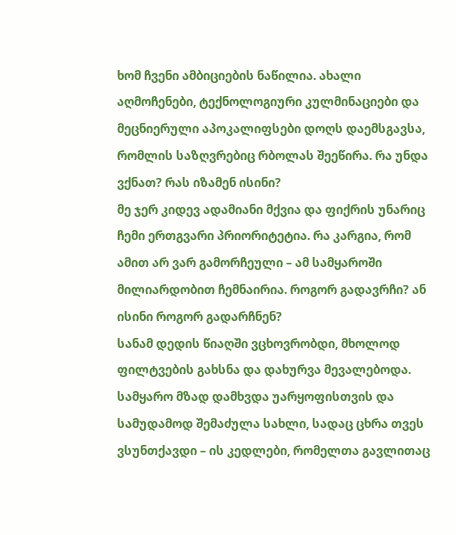ხომ ჩვენი ამბიციების ნაწილია. ახალი აღმოჩენები, ტექნოლოგიური კულმინაციები და მეცნიერული აპოკალიფსები დოღს დაემსგავსა, რომლის საზღვრებიც რბოლას შეეწირა. რა უნდა ვქნათ? რას იზამენ ისინი?
მე ჯერ კიდევ ადამიანი მქვია და ფიქრის უნარიც ჩემი ერთგვარი პრიორიტეტია. რა კარგია, რომ ამით არ ვარ გამორჩეული – ამ სამყაროში მილიარდობით ჩემნაირია. როგორ გადავრჩი? ან ისინი როგორ გადარჩნენ?
სანამ დედის წიაღში ვცხოვრობდი, მხოლოდ ფილტვების გახსნა და დახურვა მევალებოდა. სამყარო მზად დამხვდა უარყოფისთვის და სამუდამოდ შემაძულა სახლი, სადაც ცხრა თვეს ვსუნთქავდი – ის კედლები, რომელთა გავლითაც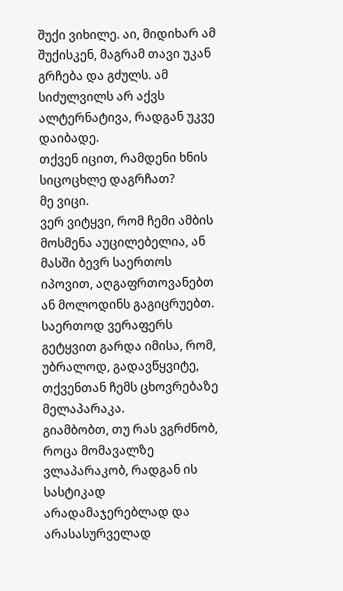შუქი ვიხილე. აი, მიდიხარ ამ შუქისკენ, მაგრამ თავი უკან გრჩება და გძულს. ამ სიძულვილს არ აქვს ალტერნატივა, რადგან უკვე დაიბადე.
თქვენ იცით, რამდენი ხნის სიცოცხლე დაგრჩათ?
მე ვიცი.
ვერ ვიტყვი, რომ ჩემი ამბის მოსმენა აუცილებელია, ან მასში ბევრ საერთოს იპოვით, აღგაფრთოვანებთ ან მოლოდინს გაგიცრუებთ.
საერთოდ ვერაფერს გეტყვით გარდა იმისა, რომ, უბრალოდ, გადავწყვიტე, თქვენთან ჩემს ცხოვრებაზე მელაპარაკა.
გიამბობთ, თუ რას ვგრძნობ, როცა მომავალზე ვლაპარაკობ, რადგან ის სასტიკად არადამაჯერებლად და არასასურველად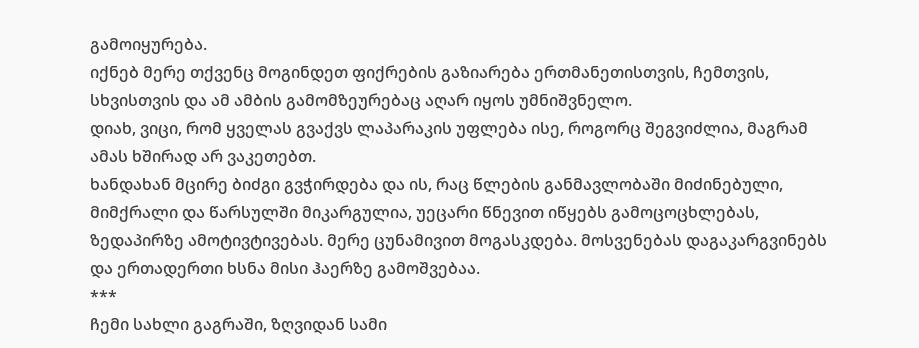გამოიყურება.
იქნებ მერე თქვენც მოგინდეთ ფიქრების გაზიარება ერთმანეთისთვის, ჩემთვის, სხვისთვის და ამ ამბის გამომზეურებაც აღარ იყოს უმნიშვნელო.
დიახ, ვიცი, რომ ყველას გვაქვს ლაპარაკის უფლება ისე, როგორც შეგვიძლია, მაგრამ ამას ხშირად არ ვაკეთებთ.
ხანდახან მცირე ბიძგი გვჭირდება და ის, რაც წლების განმავლობაში მიძინებული, მიმქრალი და წარსულში მიკარგულია, უეცარი წნევით იწყებს გამოცოცხლებას, ზედაპირზე ამოტივტივებას. მერე ცუნამივით მოგასკდება. მოსვენებას დაგაკარგვინებს და ერთადერთი ხსნა მისი ჰაერზე გამოშვებაა.
***
ჩემი სახლი გაგრაში, ზღვიდან სამი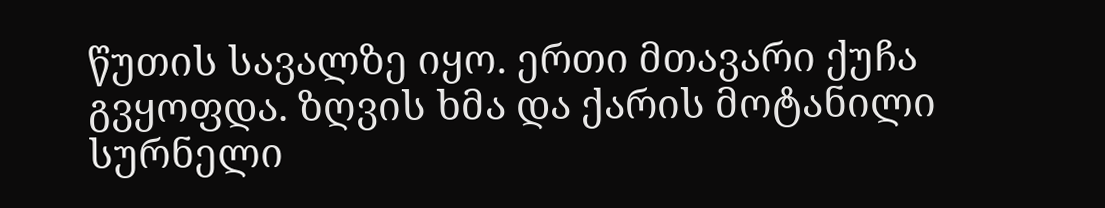წუთის სავალზე იყო. ერთი მთავარი ქუჩა გვყოფდა. ზღვის ხმა და ქარის მოტანილი სურნელი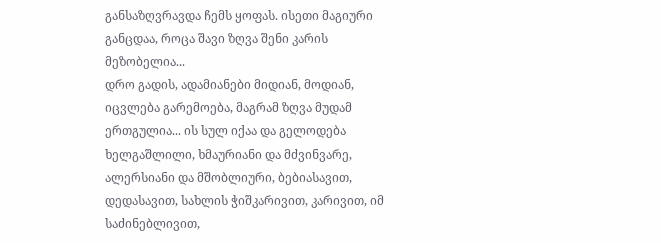განსაზღვრავდა ჩემს ყოფას. ისეთი მაგიური განცდაა, როცა შავი ზღვა შენი კარის მეზობელია...
დრო გადის, ადამიანები მიდიან, მოდიან, იცვლება გარემოება, მაგრამ ზღვა მუდამ ერთგულია... ის სულ იქაა და გელოდება ხელგაშლილი, ხმაურიანი და მძვინვარე, ალერსიანი და მშობლიური, ბებიასავით, დედასავით, სახლის ჭიშკარივით, კარივით, იმ საძინებლივით,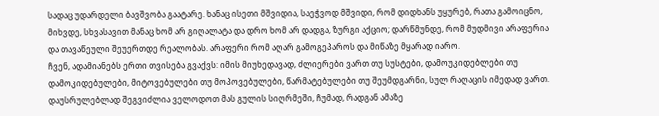სადაც უდარდელი ბავშვობა გაატარე. ხანაც ისეთი მშვიდია, საეჭვოდ მშვიდი, რომ დიდხანს უყურებ, რათა გამოიცნო, მიხვდე, სხვასავით მანაც ხომ არ გიღალატა და დრო ხომ არ დადგა, ზურგი აქციო; დარწმუნდე, რომ მუდმივი არაფერია და თავაწეული შეუერთდე რეალობას. არაფერი რომ აღარ გამოგეპაროს და მიწაზე მყარად იარო.
ჩვენ, ადამიანებს ერთი თვისება გვაქვს: იმის მიუხედავად, ძლიერები ვართ თუ სუსტები, დამოუკიდებლები თუ დამოკიდებულები, მიტოვებულები თუ მოპოვებულები, წარმატებულები თუ შეუმდგარნი, სულ რაღაცის იმედად ვართ. დაუსრულებლად შეგვიძლია ველოდოთ მას გულის სიღრმეში, ჩუმად, რადგან ამაზე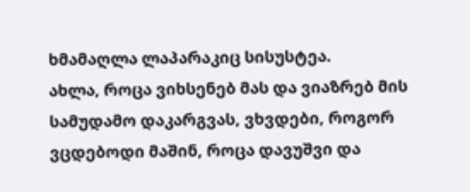ხმამაღლა ლაპარაკიც სისუსტეა.
ახლა, როცა ვიხსენებ მას და ვიაზრებ მის სამუდამო დაკარგვას, ვხვდები, როგორ ვცდებოდი მაშინ, როცა დავუშვი და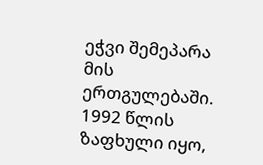ეჭვი შემეპარა მის ერთგულებაში.
1992 წლის ზაფხული იყო,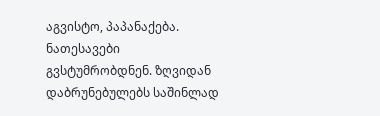აგვისტო, პაპანაქება. ნათესავები გვსტუმრობდნენ. ზღვიდან დაბრუნებულებს საშინლად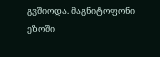გვშიოდა. მაგნიტოფონი ეზოში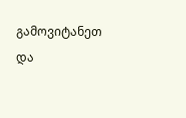გამოვიტანეთ და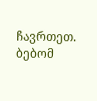ჩავრთეთ. ბებომ